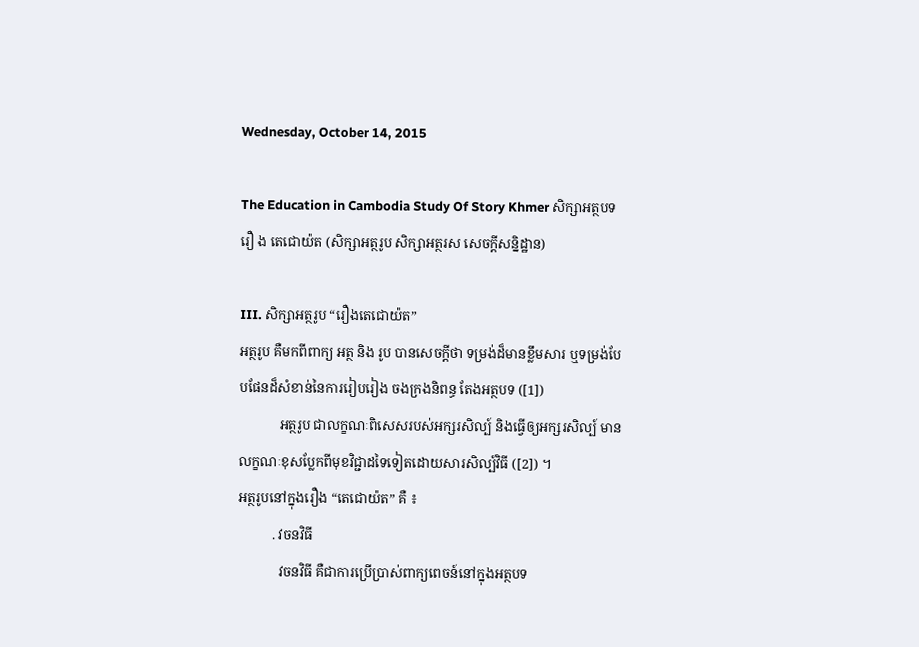Wednesday, October 14, 2015

The Education in Cambodia Study Of Story Khmer សិក្សាអត្ថបទរឿ ង តេជោយ៉ត (សិក្សាអត្ថរូប សិក្សាអត្ថរស សេចក្តីសន្និដ្ឋាន)

III. សិក្សាអត្ថរូប “រឿងតេជោយ៉ត”
អត្ថរូប គឺមកពីពាក្យ អត្ថ និង រូប បានសេចក្តីថា ទម្រង់ដ៏មានខ្លឹមសារ ឬទម្រង់បែបផែនដ៏សំខាន់នៃការរៀបរៀង ចងក្រងនិពន្ធ តែងអត្ថបទ ([1])
            អត្ថរូប ជាលក្ខណៈពិសេសរបស់អក្សរសិល្ប៍ និងធ្វើឲ្យអក្សរសិល្ប៍ មានលក្ខណៈខុសប្លែកពីមុខវិជ្ជាដទៃទៀតដោយសារសិល្ប៍វិធី ([2]) ។
អត្ថរូបនៅក្នុងរឿង “តេជោយ៉ត” គឺ ៖
          . វចនវិធី
            វចនវិធី គឺជាការប្រើប្រាស់ពាក្យពេចន៍នៅក្នុងអត្ថបទ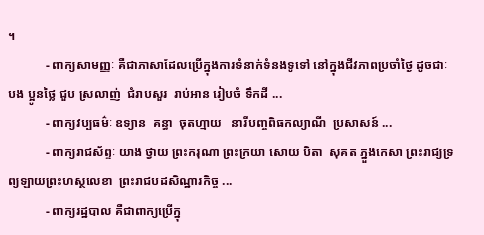។
            - ពាក្យសាមញ្ញៈ គឺជាភាសាដែលប្រើក្នុងការទំនាក់ទំនងទូទៅ នៅក្នុងជីវភាពប្រចាំថ្ងៃ ដូចជាៈ បង ប្អូនថ្លៃ ជួប ស្រលាញ់  ជំរាបសួរ  រាប់អាន រៀបចំ ទឹកដី ...
            - ពាក្យវប្បធម៌ៈ ឧទ្យាន  គន្ធា  ចុតហ្មាយ   នារីបញ្ចពិធកល្យាណី  ប្រសាសន៍ ...
            - ពាក្យរាជស័ព្ទៈ យាង ថ្វាយ ព្រះករុណា ព្រះក្រយា សោយ បិតា  សុគត ភ្នួងកេសា ព្រះរាជ្យទ្រព្យឡាយព្រះហស្ថលេខា  ព្រះរាជបដសិណ្ឋារកិច្ច ...
            - ពាក្យរដ្ឋបាល គឺជាពាក្យប្រើក្នុ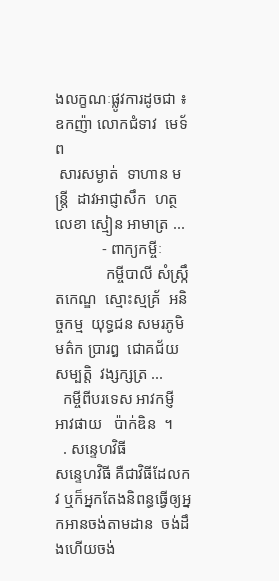ងលក្ខណៈផ្លូវការដូចជា ៖  ឧកញ៉ា លោកជំទាវ  មេទ័ព
 សារសម្ងាត់  ទាហាន មន្ត្រី  ដាវអាជ្ញាសឹក  ហត្ថលេខា ស្មៀន អាមាត្រ ...
            - ពាក្យកម្ចីៈ
             កម្ចីបាលី សំស្ក្រឹតកេណ្ឌ  ស្មោះស្មគ្រ័  អនិច្ចកម្ម  យុទ្ធជន សមរភូមិ មត៌ក ប្រារឰ  ជោគជ័យ  សម្បត្តិ  វង្សក្សត្រ ...
  កម្ចីពីបរទេស អាវកម្ញី  អាវផាយ   ប៉ាក់ឌិន  ។
  . សន្ទេហវិធី                                                                                          សន្ទេហវិធី គឺជាវិធីដែលកវ ឬក៏អ្នកតែងនិពន្ធធ្វើឲ្យអ្នកអានចង់តាមដាន  ចង់ដឹងហើយចង់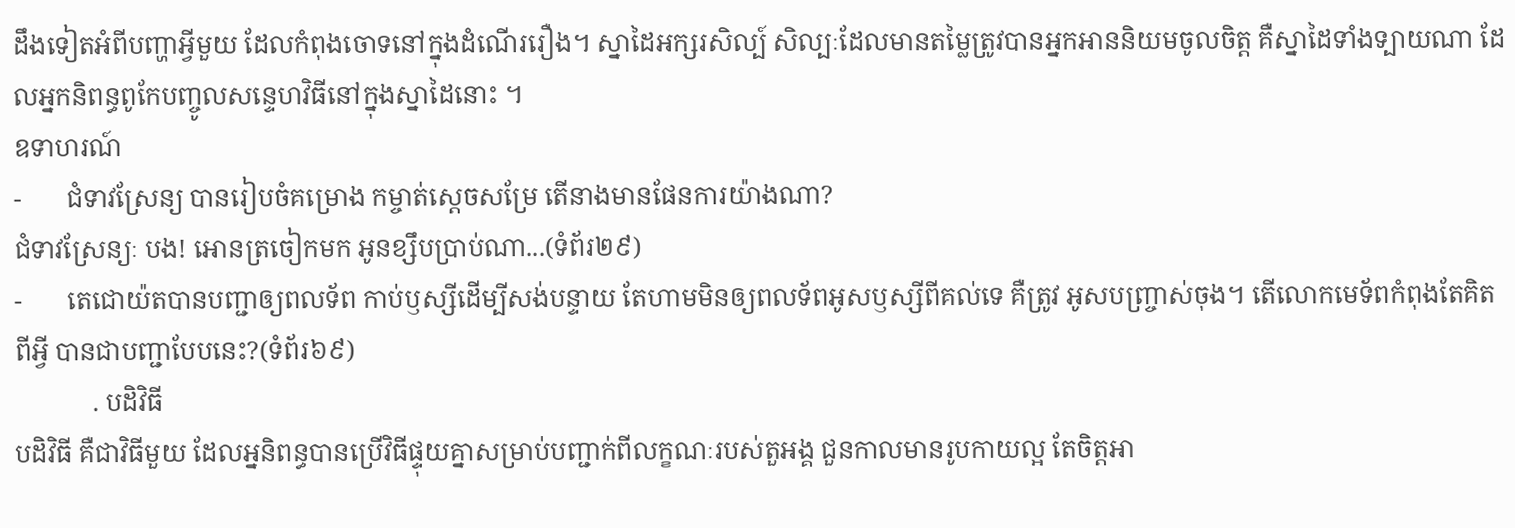ដឹងទៀតអំពីបញ្ហាអ្វីមួយ ដែលកំពុងចោទនៅក្នុងដំណើររឿង។ ស្នាដៃអក្សរសិល្ប៍ សិល្បៈដែលមានតម្លៃត្រូវបានអ្នកអាននិយមចូលចិត្ត គឺស្នាដៃទាំងទ្បាយណា ដែលអ្នកនិពន្ធពូកែបញ្ចូលសន្ទេហវិធីនៅក្នុងស្នាដៃនោះ ។
ឧទាហរណ៍
-       ជំទាវស្រែន្យ បានរៀបចំគម្រោង កម្ចាត់ស្តេចសម្រែ តើនាងមានផែនការយ៉ាងណា?
ជំទាវស្រែន្យៈ បង! អោនត្រចៀកមក អូនខ្សឹបប្រាប់ណា...(ទំព័រ២៩)
-       តេជោយ៉តបានបញ្ជាឲ្យពលទ័ព កាប់ឫស្សីដើម្បីសង់បន្ទាយ តែហាមមិនឲ្យពលទ័ពអូសឫស្សីពីគល់ទេ គឺត្រូវ អូសបញ្ច្រាស់ចុង។ តើលោកមេទ័ពកំពុងតែគិតពីអ្វី បានជាបញ្ជាបែបនេះ?(ទំព័រ៦៩)
            . បដិវិធី
បដិវិធី គឺជាវិធីមួយ ដែលអ្ននិពន្ធបានប្រើវិធីផ្ទុយគ្នាសម្រាប់បញ្ជាក់ពីលក្ខណៈរបស់តួអង្គ ជួនកាលមានរូបកាយល្អ តែចិត្តអា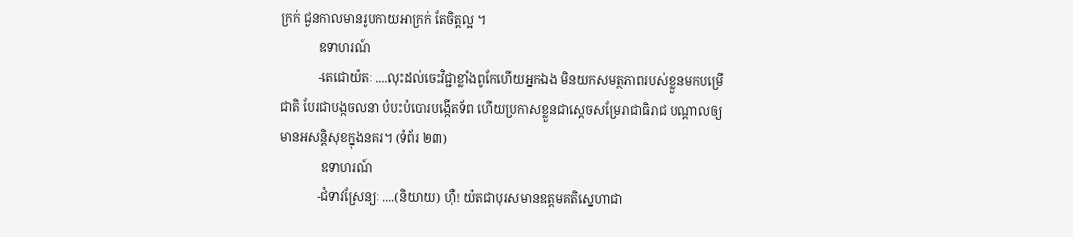ក្រក់ ជួនកាលមានរូបកាយអាក្រក់ តែចិត្តល្អ ។
            ឧទាហរណ៍
            -តេជោយ៉តៈ ....លុះដល់ចេះវិជ្ជាខ្លាំងពូកែហើយអ្នកឯង មិនយកសមត្ថភាពរបស់ខ្លួនមកបម្រើជាតិ បែរជាបង្កចលនា បំបះបំបោរបង្កើតទ័ព ហើយប្រកាសខ្លួនជាស្តេចសម្រែរាជាធិរាជ បណ្តាលឲ្យមានអសន្តិសុខក្នុងនគរ។ (ទំព័រ ២៣)
             ឧទាហរណ៍
            -ជំទាវស្រែន្យៈ ....(និយាយ) ហ៊ឺ! យ៉តជាបុរសមានឧត្តមគតិស្នេហាជា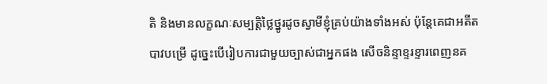តិ និងមានលក្ខណៈសម្បត្តិថ្លៃថ្នូរដូចស្វាមីខ្ញុំគ្រប់យ៉ាងទាំងអស់ ប៉ុន្តែគេជាអតីតបាវបម្រើ ដូច្នេះបើរៀបការជាមួយច្បាស់ជាអ្នកផង សើចនិន្ទាខ្ទរខ្ទារពេញនគ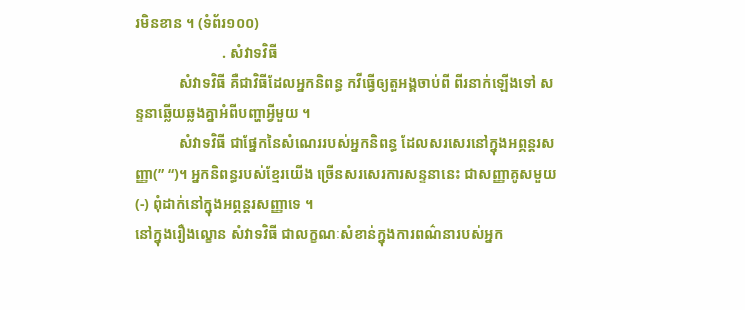រមិនខាន ។ (ទំព័រ១០០)
                        . សំវាទវិធី
            សំវាទវិធី គឺជាវិធីដែលអ្នកនិពន្ធ កវីធ្វើឲ្យតួអង្គចាប់ពី ពីរនាក់ឡើងទៅ សន្ទនាឆ្លើយឆ្លងគ្នាអំពីបញ្ហាអ្វីមួយ ។
            សំវាទវិធី ជាផ្នែកនៃសំណេររបស់អ្នកនិពន្ធ ដែលសរសេរនៅក្នុងអព្ភន្តរសញ្ញា(” “)។ អ្នកនិពន្ធរបស់ខ្មែរយើង ច្រើនសរសេរការសន្ទនានេះ ជាសញ្ញាគូសមួយ(-) ពុំដាក់នៅក្នុងអព្ភន្តរសញ្ញាទេ ។
នៅក្នុងរឿងល្ខោន សំវាទវិធី ជាលក្ខណៈសំខាន់ក្នុងការពណ៌នារបស់អ្នក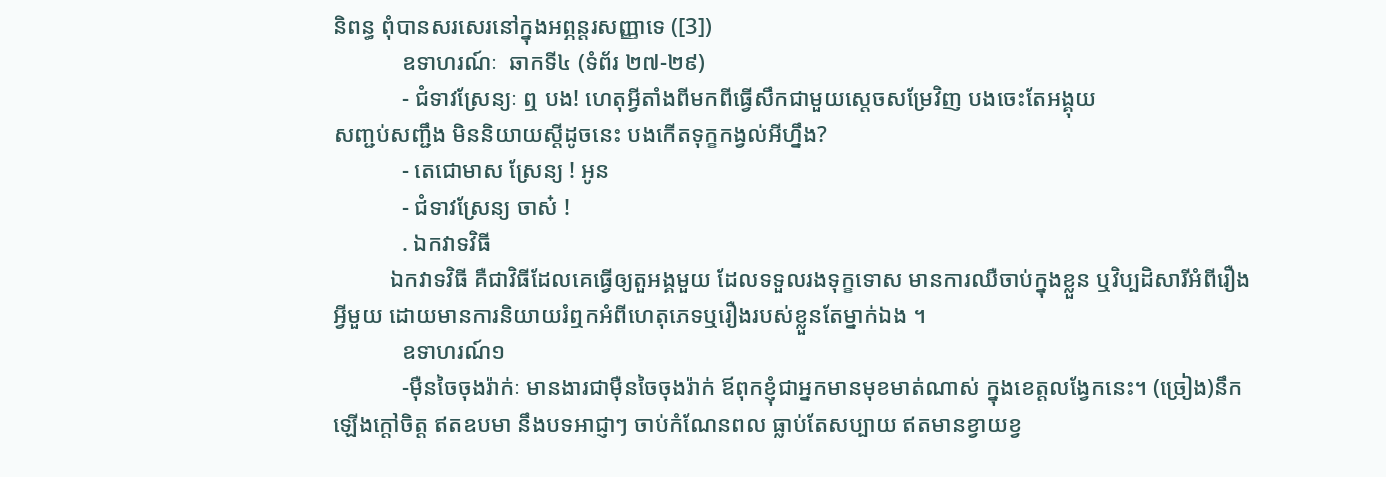និពន្ធ ពុំបានសរសេរនៅក្នុងអព្ភន្តរសញ្ញាទេ ([3])
            ឧទាហរណ៍ៈ  ឆាកទី៤ (ទំព័រ ២៧-២៩)
            - ជំទាវស្រែន្យៈ ឮ បង! ហេតុអ្វីតាំងពីមកពីធ្វើសឹកជាមួយស្តេចសម្រែវិញ បងចេះតែអង្គុយ
សញ្ជប់សញ្ជឹង មិននិយាយស្តីដូចនេះ បងកើតទុក្ខកង្វល់អីហ្នឹង?
            - តេជោមាស ស្រែន្យ ! អូន
            - ជំទាវស្រែន្យ ចាស៎ !
            . ឯកវាទវិធី
          ឯកវាទវិធី គឺជាវិធីដែលគេធ្វើឲ្យតួអង្គមួយ ដែលទទួលរងទុក្ខទោស មានការឈឺចាប់ក្នុងខ្លួន ឬវិប្បដិសារីអំពីរឿងអ្វីមួយ ដោយមានការនិយាយរំឮកអំពីហេតុភេទឬរឿងរបស់ខ្លួនតែម្នាក់ឯង ។
            ឧទាហរណ៍១
            -ម៉ឺនចៃចុងរ៉ាក់ៈ មានងារជាម៉ឺនចៃចុងរ៉ាក់ ឪពុកខ្ញុំជាអ្នកមានមុខមាត់ណាស់ ក្នុងខេត្តលង្វែកនេះ។ (ច្រៀង)នឹកឡើងក្តៅចិត្ត ឥតឧបមា នឹងបទអាជ្ញាៗ ចាប់កំណែនពល ធ្លាប់តែសប្បាយ ឥតមានខ្វាយខ្វ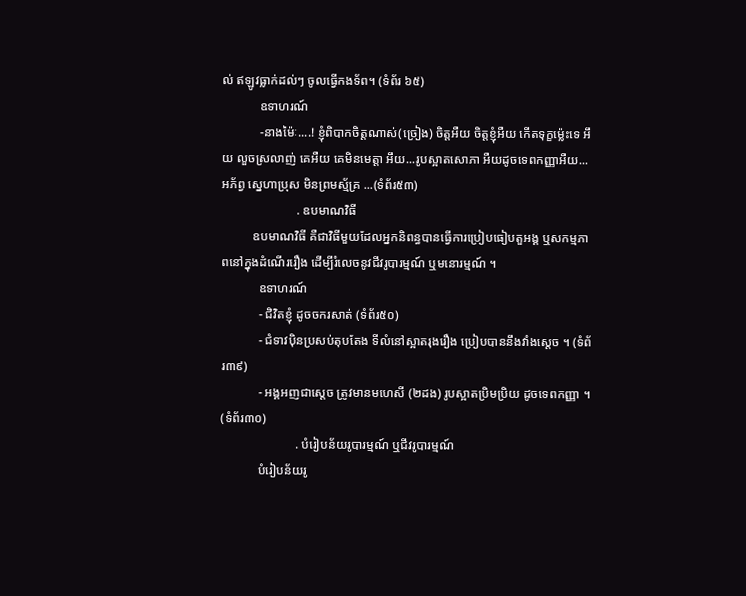ល់ ឥឡូវធ្លាក់ដល់ៗ ចូលធ្វើកងទ័ព។ (ទំព័រ ៦៥)
            ឧទាហរណ៍
            -នាងម៉ៃៈ....! ខ្ញុំពិបាកចិត្តណាស់(ច្រៀង) ចិត្តអឺយ ចិត្តខ្ញុំអឺយ កើតទុក្ខម៉្លេះទេ អឹយ លួចស្រលាញ់ គេអឺយ គេមិនមេត្តា អឹយ...រូបស្អាតសោភា អឺយដូចទេពកញ្ញាអឺយ... អភ័ព្វ ស្នេហាប្រុស មិនព្រមស្ម័គ្រ ...(ទំព័រ៥៣)
                        . ឧបមាណវិធី
          ឧបមាណវិធី គឺជាវិធីមួយដែលអ្នកនិពន្ធបានធ្វើការប្រៀបធៀបតួអង្គ ឬសកម្មភាពនៅក្នុងដំណើររឿង ដើម្បីរំលេចនូវជីវរូបារម្មណ៍ ឬមនោរម្មណ៍ ។
            ឧទាហរណ៍
            - ជិវិតខ្ញុំ ដូចចករសាត់ (ទំព័រ៥០)
            - ជំទាវប៉ិនប្រសប់តុបតែង ទីលំនៅស្អាតរុងរឿង ប្រៀបបាននឹងវាំងស្តេច ។ (ទំព័រ៣៩)
            - អង្គអញជាស្តេច ត្រូវមានមហេសី (២ដង) រូបស្អាតប្រិមប្រិយ ដូចទេពកញ្ញា ។ (ទំព័រ៣០)
                        . បំរៀបន័យរូបារម្មណ៍ ឬជីវរូបារម្មណ៍
            បំរៀបន័យរូ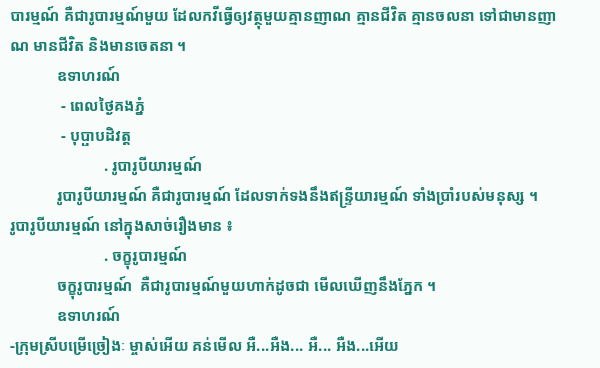បារម្មណ៍ គឺជារូបារម្មណ៍មួយ ដែលកវីធ្វើឲ្យវត្ថុមួយគ្មានញាណ គ្មានជីវិត គ្មានចលនា ទៅជាមានញាណ មានជីវិត និងមានចេតនា ។
            ឧទាហរណ៍
             - ពេលថ្ងៃគងភ្នំ
             - បុប្ផាបដិវត្ត
                        . រូបារូបីយារម្មណ៍
            រូបារូបីយារម្មណ៍ គឺជារូបារម្មណ៍ ដែលទាក់ទងនឹងឥន្ទ្រីយារម្មណ៍ ទាំងប្រាំរបស់មនុស្ស ។
រូបារូបីយារម្មណ៍ នៅក្នុងសាច់រឿងមាន ៖
                        . ចក្ខុរូបារម្មណ៍
            ចក្ខុរូបារម្មណ៍  គឺជារូបារម្មណ៍មួយហាក់ដូចជា មើលឃើញនឹងភ្នែក ។
            ឧទាហរណ៍
-ក្រុមស្រីបម្រើច្រៀងៈ ម្ចាស់អើយ គន់មើល អឺ...អឺង... អឺ... អឺង...អើយ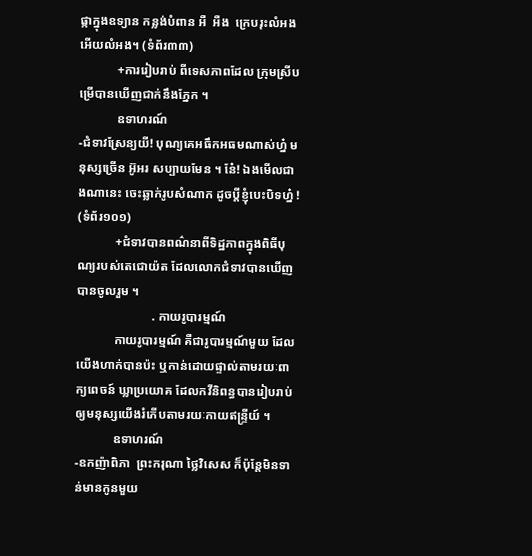ផ្កាក្នុងឧទ្យាន កន្លង់បំពាន អឺ  អឺង  ក្រេបរុះលំអង អើយលំអង។ (ទំព័រ៣៣)
            +ការរៀបរាប់ ពីទេសភាពដែល ក្រុមស្រីបម្រើបានឃើញជាក់នឹងភ្នែក ។
            ឧទាហរណ៍
-ជំទាវស្រែន្យយី! បុណ្យគេអធឹកអធមណាស់ហ្ន៎ មនុស្សច្រើន អ៊ូអរ សប្បាយមែន ។ នែ៎! ឯងមើលជាងណានេះ ចេះឆ្លាក់រូបសំណាក ដូចប្តីខ្ញុំបេះបិទហ្ន៎ ! (ទំព័រ១០១)
            +ជំទាវបានពណ៌នាពីទិដ្ឋភាពក្នុងពិធីបុណ្យរបស់តេជោយ៉ត ដែលលោកជំទាវបានឃើញ បានចូលរួម ។
                        . កាយរូបារម្មណ៍
            កាយរូបារម្មណ៍ គឺជារូបារម្មណ៍មួយ ដែលយើងហាក់បានប៉ះ ឬកាន់ដោយផ្ទាល់តាមរយៈពាក្យពេចន៍ ឃ្លាប្រយោគ ដែលកវីនិពន្ធបានរៀបរាប់ឲ្យមនុស្សយើងរំភើបតាមរយៈកាយឥន្ទ្រីយ៍ ។
            ឧទាហរណ៍
-ឧកញ៉ាពិភា  ព្រះករុណា ថ្លៃវិសេស ក៏ប៉ុន្តែមិនទាន់មានកូនមួយ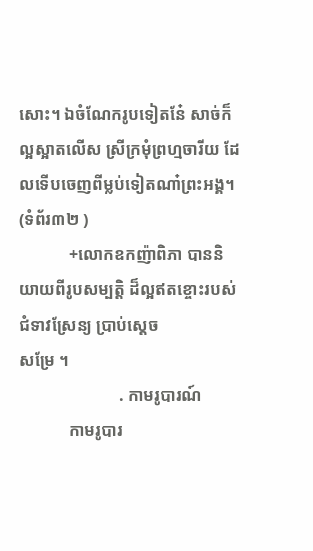សោះ។ ឯចំណែករូបទៀតនែ៎ សាច់ក៏ល្អស្អាតលើស ស្រីក្រមុំព្រហ្មចារីយ ដែលទើបចេញពីម្លប់ទៀតណា៎ព្រះអង្គ។ (ទំព័រ៣២ )
            +លោកឧកញ៉ាពិភា បាននិយាយពីរូបសម្បត្តិ ដ៏ល្អឥតខ្ចោះរបស់ជំទាវស្រែន្យ ប្រាប់ស្តេច
សម្រែ ។
                        . កាមរូបារណ៍
            កាមរូបារ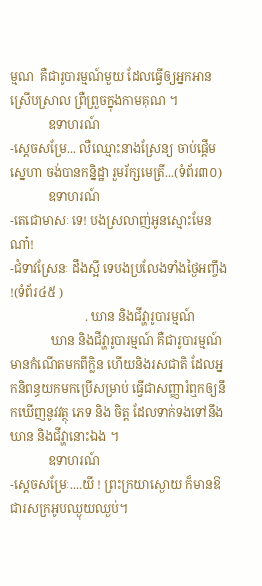ម្មណ  គឺជារូបារម្មណ៍មួយ ដែលធ្វើឲ្យអ្នកអានស្រើបស្រាល ព្រឺព្រួចក្នុងកាមគុណ ។
            ឧទាហរណ៍
-ស្តេចសម្រែ... លឺឈ្មោះនាងស្រែន្យ ចាប់ផ្តើមស្នេហា ចង់បានកន្និដ្ឋា រួមរ័ក្សមេត្រី...(ទំព័រ៣០)
            ឧទាហរណ៍
-តេជោមាសៈ ទេ! បងស្រលាញ់អូនស្មោះមែនណា៎!
-ជំទាវស្រែនៈ ដឹងស្អី ទេបងប្រលែងទាំងថ្ងៃអញ្ចឹង !(ទំព័រ៤៥ )
                        . ឃាន និងជីវ្ហារូបារម្មណ៍
             ឃាន និងជីវ្ហារូបារម្មណ៍ គឺជារូបារម្មណ៍មានកំណើតមកពីក្លិន ហើយនិងរសជាតិ ដែលអ្នកនិពន្ធយកមកប្រើសម្រាប់ ធ្វើជាសញ្ញារំឮកឲ្យនឹកឃើញនូវវត្ថុ ភេទ និង ចិត្ត ដែលទាក់ទងទៅនឹងឃាន និងជីវ្ហានោះឯង ។
            ឧទាហរណ៍
-ស្តេចសម្រែៈ....យី ! ព្រះក្រយាស្ងោយ ក៏មានឱជារសក្រអូបឈ្ងុយឈ្ងប់។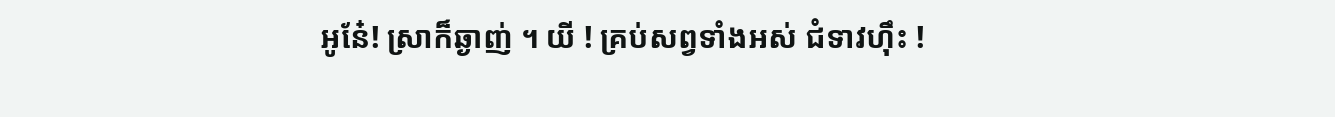អូនែ៎! ស្រាក៏ឆ្ងាញ់ ។ យី ! គ្រប់សព្វទាំងអស់ ជំទាវហ៊ឹះ !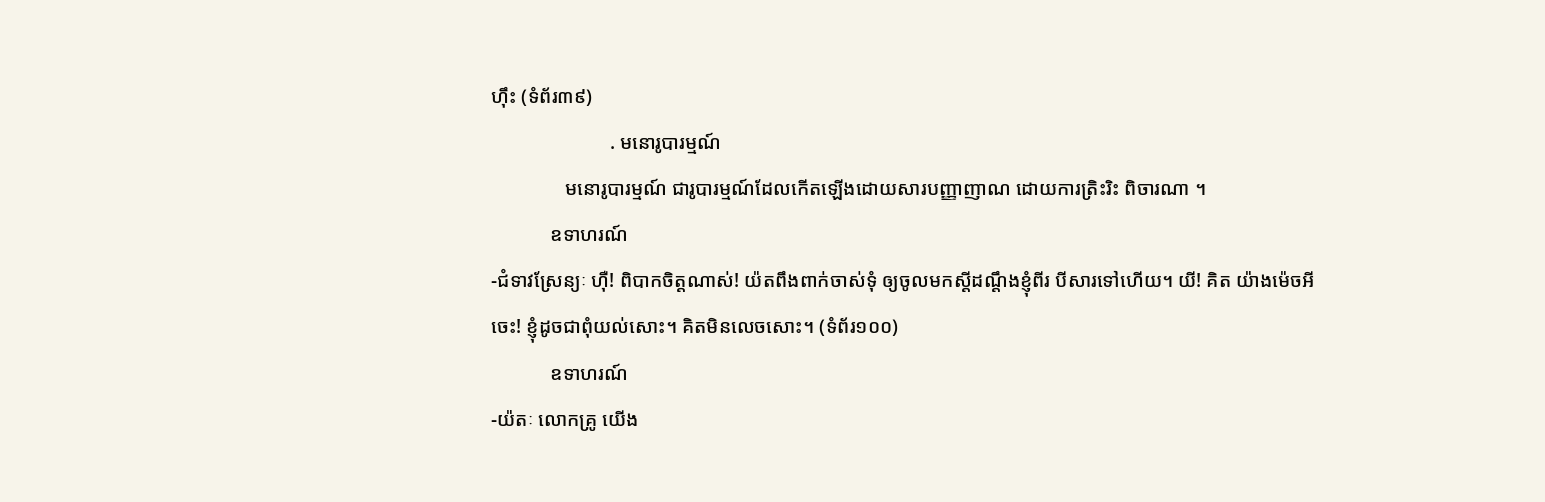ហ៊ឹះ (ទំព័រ៣៩)
                        . មនោរូបារម្មណ៍
               មនោរូបារម្មណ៍ ជារូបារម្មណ៍ដែលកើតឡើងដោយសារបញ្ញាញាណ ដោយការត្រិះរិះ ពិចារណា ។
            ឧទាហរណ៍
-ជំទាវស្រែន្យៈ ហ៊ឺ! ពិបាកចិត្តណាស់! យ៉តពឹងពាក់ចាស់ទុំ ឲ្យចូលមកស្តីដណ្តឹងខ្ញុំពីរ បីសារទៅហើយ។ យី! គិត យ៉ាងម៉េចអីចេះ! ខ្ញុំដូចជាពុំយល់សោះ។ គិតមិនលេចសោះ។ (ទំព័រ១០០)
            ឧទាហរណ៍
-យ៉តៈ លោកគ្រូ យើង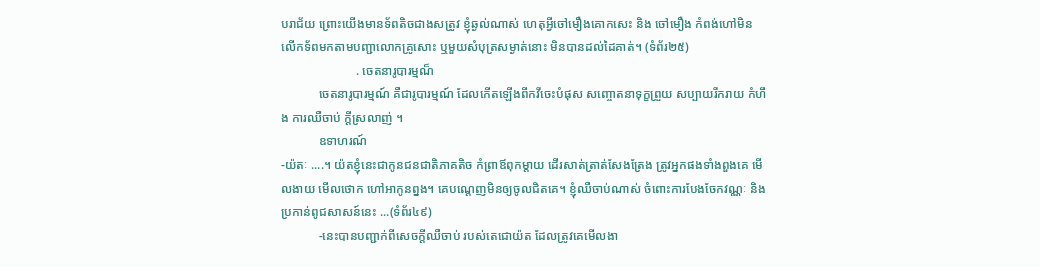បរាជ័យ ព្រោះយើងមានទ័ពតិចជាងសត្រូវ ខ្ញុំឆ្ងល់ណាស់ ហេតុអ្វីចៅមឿងគោកសេះ និង ចៅមឿង កំពង់ហៅមិនលើកទ័ពមកតាមបញ្ជាលោកគ្រូសោះ ឬមួយសំបុត្រសម្ងាត់នោះ មិនបានដល់ដៃគាត់។ (ទំព័រ២៥)
                        . ចេតនារូបារម្មណ៏
            ចេតនារូបារម្មណ៍ គឺជារូបារម្មណ៍ ដែលកើតឡើងពីកវីចេះបំផុស សញ្ចោតនាទុក្ខព្រួយ សប្បាយរីករាយ កំហឹង ការឈឺចាប់ ក្តីស្រលាញ់ ។
            ឧទាហរណ៍
-យ៉តៈ ....។ យ៉តខ្ញុំនេះជាកូនជនជាតិភាគតិច កំព្រាឪពុកម្តាយ ដើរសាត់ត្រាត់សែងត្រែង ត្រូវអ្នកផងទាំងពួងគេ មើលងាយ មើលថោក ហៅអាកូនព្នង។ គេបណ្តេញមិនឲ្យចូលជិតគេ។ ខ្ញុំឈឺចាប់ណាស់ ចំពោះការបែងចែកវណ្ណៈ និង ប្រកាន់ពូជសាសន៍នេះ ...(ទំព័រ៤៩)
            -នេះបានបញ្ជាក់ពីសេចក្តីឈឺចាប់ របស់តេជោយ៉ត ដែលត្រូវគេមើលងា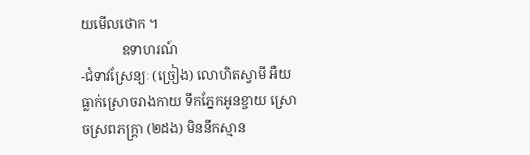យមើលថោក ។
            ឧទាហរណ៍
-ជំទាវស្រែន្យៈ (ច្រៀង) លោហិតស្វាមី អឺយ ធ្លាក់ស្រោចរាងកាយ ទឹកភ្នែកអូនខ្ចាយ ស្រោចស្រពភក្ត្រា (២ដង) មិននឹកស្មាន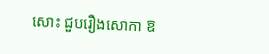សោះ ជួបរឿងសោកា ឱ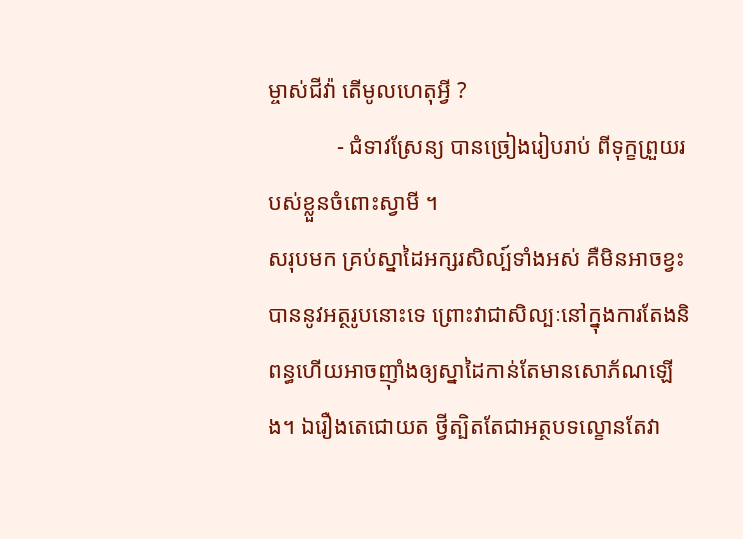ម្ចាស់ជីវ៉ា តើមូលហេតុអ្វី ?
            - ជំទាវស្រែន្យ បានច្រៀងរៀបរាប់ ពីទុក្ខព្រួយរបស់ខ្លួនចំពោះស្វាមី ។
សរុបមក គ្រប់ស្នាដៃអក្សរសិល្ប៍ទាំងអស់ គឺមិនអាចខ្វះបាននូវអត្ថរូបនោះទេ ព្រោះវាជាសិល្បៈនៅក្នុងការតែងនិពន្ធហើយអាចញ៉ាំងឲ្យស្នាដៃកាន់តែមានសោភ័ណឡើង។ ឯរឿងតេជោយត ថ្វីត្បិតតែជាអត្ថបទល្ខោនតែវា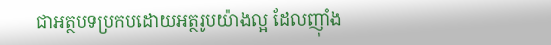ជាអត្ថបទប្រកបដោយអត្ថរូបយ៉ាងល្អ ដែលញ៉ាំង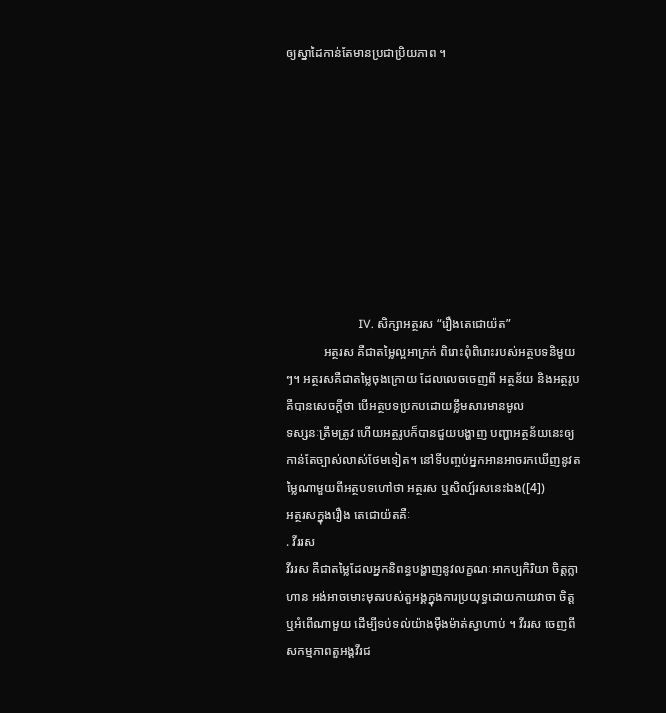ឲ្យស្នាដៃកាន់តែមានប្រជាប្រិយភាព ។









                        IV. សិក្សាអត្ថរស “រឿងតេជោយ៉ត”
            អត្ថរស គឺជាតម្លៃល្អអាក្រក់ ពិរោះពុំពិរោះរបស់អត្ថបទនិមួយៗ។ អត្ថរសគឺជាតម្លៃចុងក្រោយ ដែលលេចចេញពី អត្ថន័យ និងអត្ថរូប គឺបានសេចក្តីថា បើអត្ថបទប្រកបដោយខ្លឹមសារមានមូល
ទស្សនៈត្រឹមត្រូវ ហើយអត្ថរូបក៏បានជួយបង្ហាញ បញ្ហាអត្ថន័យនេះឲ្យកាន់តែច្បាស់លាស់ថែមទៀត។ នៅទីបញ្ចប់អ្នកអានអាចរកឃើញនូវតម្លៃណាមួយពីអត្ថបទហៅថា អត្ថរស ឬសិល្ប៍រសនេះឯង([4])
អត្ថរសក្នុងរឿង តេជោយ៉តគឺៈ
. វីររស
វីររស គឺជាតម្លៃដែលអ្នកនិពន្ធបង្ហាញនូវលក្ខណៈអាកប្បកិរិយា ចិត្តក្លាហាន អង់អាចមោះមុតរបស់តួអង្គក្នុងការប្រយុទ្ធដោយកាយវាចា ចិត្ត ឬអំពើណាមួយ ដើម្បីទប់ទល់យ៉ាងម៉ឺងម៉ាត់ស្វាហាប់ ។ វីររស ចេញពីសកម្មភាពតួអង្គវីរជ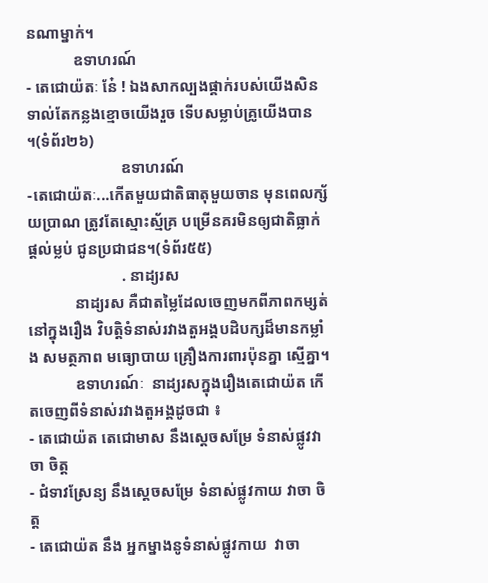នណាម្នាក់។
            ឧទាហរណ៍
- តេជោយ៉តៈ នែ៎ ! ឯងសាកល្បងផ្គាក់របស់យើងសិន ទាល់តែកន្លងខ្មោចយើងរួច ទើបសម្លាប់គ្រូយើងបាន ។(ទំព័រ២៦)
                        ឧទាហរណ៍
-តេជោយ៉តៈ...កើតមួយជាតិធាតុមួយចាន មុនពេលក្ស័យប្រាណ ត្រូវតែស្មោះស្ម័គ្រ បម្រើនគរមិនឲ្យជាតិធ្លាក់ ផ្តល់ម្លប់ ជូនប្រជាជន។(ទំព័រ៥៥)
                        . នាដ្យរស
            នាដ្យរស គឺជាតម្លៃដែលចេញមកពីភាពកម្សត់នៅក្នុងរឿង វិបត្តិទំនាស់រវាងតួអង្គបដិបក្សដ៏មានកម្លាំង សមត្ថភាព មធ្យោបាយ គ្រឿងការពារប៉ុនគ្នា ស្មើគ្នា។
            ឧទាហរណ៍ៈ  នាដ្យរសក្នុងរឿងតេជោយ៉ត កើតចេញពីទំនាស់រវាងតួអង្គដូចជា ៖
- តេជោយ៉ត តេជោមាស នឹងស្តេចសម្រែ ទំនាស់ផ្លូវវាចា ចិត្ត
- ជំទាវស្រែន្យ នឹងស្តេចសម្រែ ទំនាស់ផ្លូវកាយ វាចា ចិត្ត
- តេជោយ៉ត នឹង អ្នកម្នាងនូទំនាស់ផ្លូវកាយ  វាចា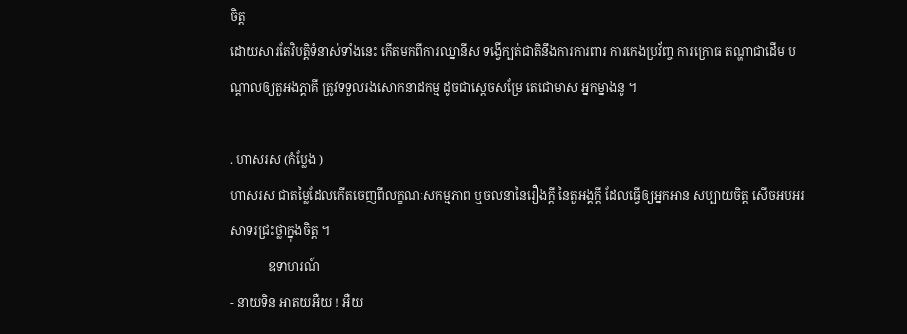ចិត្ត
ដោយសារតែវិបត្តិទំនាស់ទាំងនេះ កើតមកពីការឈ្នានីស ទង្វើក្បត់ជាតិនឹងការការពារ ការកេងប្រវ័ញ្ច ការក្រោធ តណ្ហាជាដើម បណ្តាលឲ្យតួអងភ្គាគី ត្រូវទទួលរងសោកនាដកម្ម ដូចជាស្តេចសម្រែ តេជោមាស អ្នកម្នាងនូ ។

. ហាសរស (កំប្លែង )
ហាសរស ជាតម្លៃដែលកើតចេញពីលក្ខណៈសកម្មភាព ឬចលនានៃរឿងក្តី នៃតួអង្គក្តី ដែលធ្វើឲ្យអ្នកអាន សប្បាយចិត្ត សើចអបអរសាទរជ្រះថ្លាក្នុងចិត្ត ។
            ឧទាហរណ៍
- នាយទិន អាតយអឺយ ! អឺយ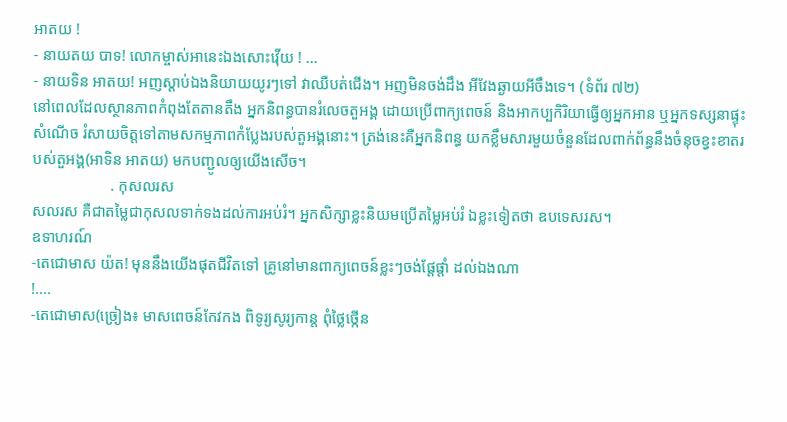អាតយ !
- នាយតយ បាទ! លោកម្ចាស់អានេះឯងសោះវ៉ើយ ! ...
- នាយទិន អាតយ! អញស្តាប់ឯងនិយាយយូរៗទៅ វាឈឺបត់ជើង។ អញមិនចង់ដឹង អីវែងឆ្ងាយអីចឹងទេ។ (ទំព័រ ៧២)
នៅពេលដែលស្ថានភាពកំពុងតែតានតឹង អ្នកនិពន្ធបានរំលេចតួអង្គ ដោយប្រើពាក្យពេចន៍ និងអាកប្បកិរិយាធ្វើឲ្យអ្នកអាន ឬអ្នកទស្សនាផ្ទុះសំណើច រំសាយចិត្តទៅតាមសកម្មភាពកំប្លែងរបស់តួអង្គនោះ។ ត្រង់នេះគឺអ្នកនិពន្ធ យកខ្លឹមសារមួយចំនួនដែលពាក់ព័ន្ធនឹងចំនុចខ្វះខាតរបស់តួអង្គ(អាទិន អាតយ) មកបញ្ជូលឲ្យយើងសើច។
                    . កុសលរស
សលរស គឺជាតម្លៃជាកុសលទាក់ទងដល់ការអប់រំ។ អ្នកសិក្សាខ្លះនិយមប្រើតម្លៃអប់រំ ឯខ្លះទៀតថា ឧបទេសរស។
ឧទាហរណ៍
-តេជោមាស យ៉ត! មុននឹងយើងផុតជីវិតទៅ គ្រូនៅមានពាក្យពេចន៍ខ្លះៗចង់ផ្តែផ្តាំ ដល់ឯងណា
!....
-តេជោមាស(ច្រៀង៖ មាសពេចន៍កែវកង ពិទូរ្យសូរ្យកាន្ត ពុំថ្លៃថ្កើន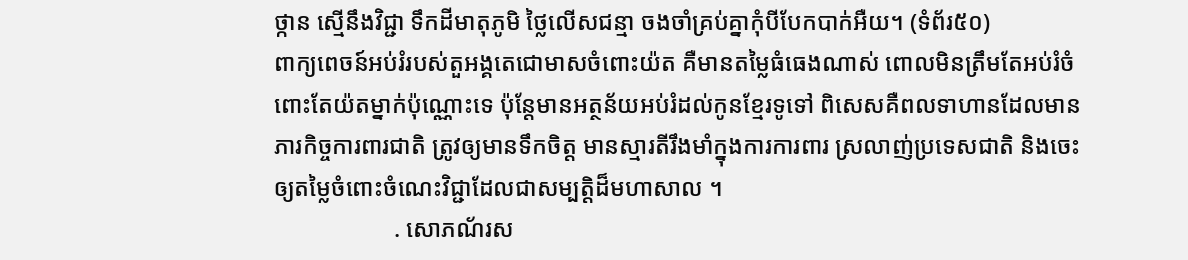ថ្កាន ស្មើនឹងវិជ្ជា ទឹកដីមាតុភូមិ ថ្លៃលើសជន្មា ចងចាំគ្រប់គ្នាកុំបីបែកបាក់អឺយ។ (ទំព័រ៥០)
ពាក្យពេចន៍អប់រំរបស់តួអង្គតេជោមាសចំពោះយ៉ត គឺមានតម្លៃធំធេងណាស់ ពោលមិនត្រឹមតែអប់រំចំពោះតែយ៉តម្នាក់ប៉ុណ្ណោះទេ ប៉ុន្តែមានអត្ថន័យអប់រំដល់កូនខ្មែរទូទៅ ពិសេសគឺពលទាហានដែលមានភារកិច្ចការពារជាតិ ត្រូវឲ្យមានទឹកចិត្ត មានស្មារតីរឹងមាំក្នុងការការពារ ស្រលាញ់ប្រទេសជាតិ និងចេះឲ្យតម្លៃចំពោះចំណេះវិជ្ជាដែលជាសម្បត្តិដ៏មហាសាល ។
                    . សោភណ័រស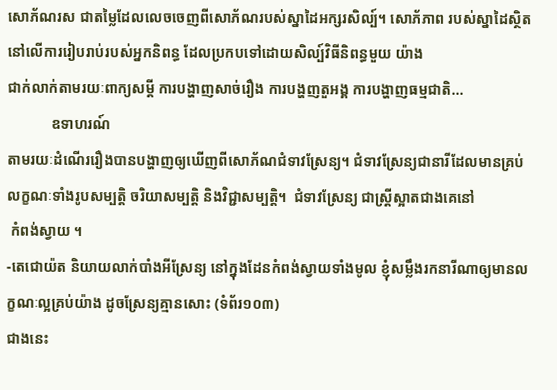សោភ័ណរស ជាតម្លៃដែលលេចចេញពីសោភ័ណរបស់ស្នាដៃអក្សរសិល្ប៍។ សោភ័ភាព របស់ស្នាដៃស្ថិតនៅលើការរៀបរាប់របស់អ្នកនិពន្ធ ដែលប្រកបទៅដោយសិល្ប៍វិធីនិពន្ធមួយ យ៉ាង
ជាក់លាក់តាមរយៈពាក្យសម្តី ការបង្ហាញសាច់រឿង ការបង្ហញតួអង្គ ការបង្ហាញធម្មជាតិ...
            ឧទាហរណ៍
តាមរយៈដំណើររឿងបានបង្ហាញឲ្យឃើញពីសោភ័ណជំទាវស្រែន្យ។ ជំទាវស្រែន្យជានារីដែលមានគ្រប់លក្ខណៈទាំងរូបសម្បត្តិ ចរិយាសម្បត្តិ និងវិជ្ជាសម្បត្តិ។  ជំទាវស្រែន្យ ជាស្ត្រីស្អាតជាងគេនៅ
 កំពង់ស្វាយ ។
-តេជោយ៉ត និយាយលាក់បាំងអីស្រែន្យ នៅក្នុងដែនកំពង់ស្វាយទាំងមូល ខ្ញុំសម្លឹងរកនារីណាឲ្យមានលក្ខណៈល្អគ្រប់យ៉ាង ដូចស្រែន្យគ្មានសោះ (ទំព័រ១០៣)
ជាងនេះ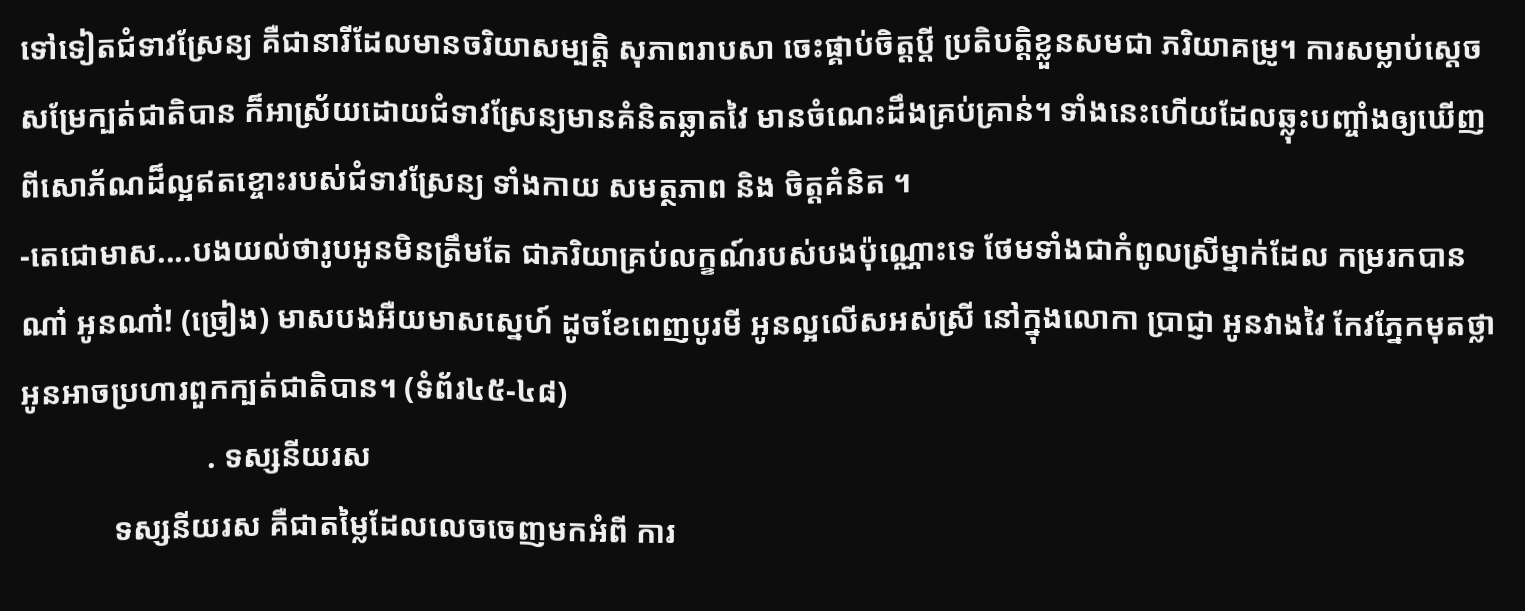ទៅទៀតជំទាវស្រែន្យ គឺជានារីដែលមានចរិយាសម្បត្តិ សុភាពរាបសា ចេះផ្គាប់ចិត្តប្តី ប្រតិបត្តិខ្លួនសមជា ភរិយាគម្រូ។ ការសម្លាប់ស្តេចសម្រែក្បត់ជាតិបាន ក៏អាស្រ័យដោយជំទាវស្រែន្យមានគំនិតឆ្លាតវៃ មានចំណេះដឹងគ្រប់គ្រាន់។ ទាំងនេះហើយដែលឆ្លុះបញ្ចាំងឲ្យឃើញពីសោភ័ណដ៏ល្អឥតខ្ចោះរបស់ជំទាវស្រែន្យ ទាំងកាយ សមត្ថភាព និង ចិត្តគំនិត ។
-តេជោមាស....បងយល់ថារូបអូនមិនត្រឹមតែ ជាភរិយាគ្រប់លក្ខណ៍របស់បងប៉ុណ្ណោះទេ ថែមទាំងជាកំពូលស្រីម្នាក់ដែល កម្ររកបានណា៎ អូនណា៎! (ច្រៀង) មាសបងអឺយមាសស្នេហ៍ ដូចខែពេញបូរមី អូនល្អលើសអស់ស្រី នៅក្នុងលោកា ប្រាជ្ញា អូនវាងវៃ កែវភ្នែកមុតថ្លា  អូនអាចប្រហារពួកក្បត់ជាតិបាន។ (ទំព័រ៤៥-៤៨)
                        . ទស្សនីយរស
            ទស្សនីយរស គឺជាតម្លៃដែលលេចចេញមកអំពី ការ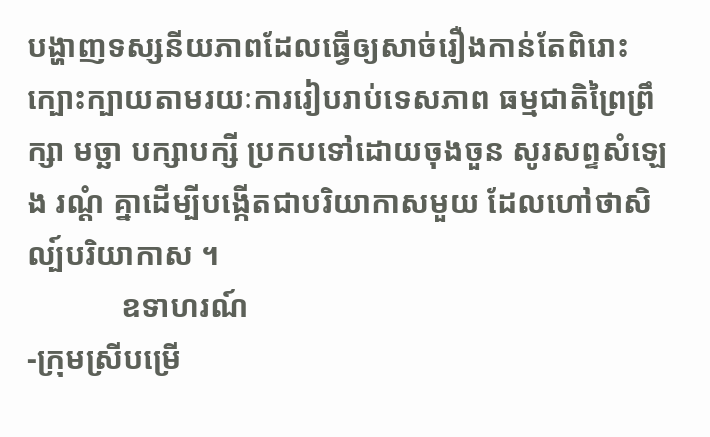បង្ហាញទស្សនីយភាពដែលធ្វើឲ្យសាច់រឿងកាន់តែពិរោះក្បោះក្បាយតាមរយៈការរៀបរាប់ទេសភាព ធម្មជាតិព្រៃព្រឹក្សា មច្ឆា បក្សាបក្សី ប្រកបទៅដោយចុងចួន សូរសព្ទសំឡេង រណ្តំ គ្នាដើម្បីបង្កើតជាបរិយាកាសមួយ ដែលហៅថាសិល្ប៍បរិយាកាស ។
            ឧទាហរណ៍
-ក្រុមស្រីបម្រើ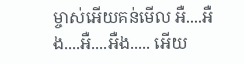ម្ចាស់អើយគន់មើល អឺ....អឺង....អឺ....អឺង..... អើយ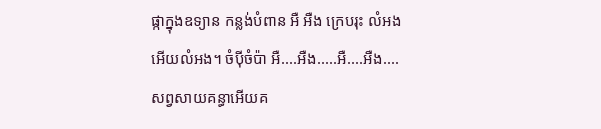ផ្កាក្នុងឧទ្យាន កន្លង់បំពាន អឺ អឺង ក្រេបរុះ លំអង អើយលំអង។ ចំប៉ីចំប៉ា អឺ....អឺង.....អឺ....អឺង....សព្វសាយគន្ធាអើយគ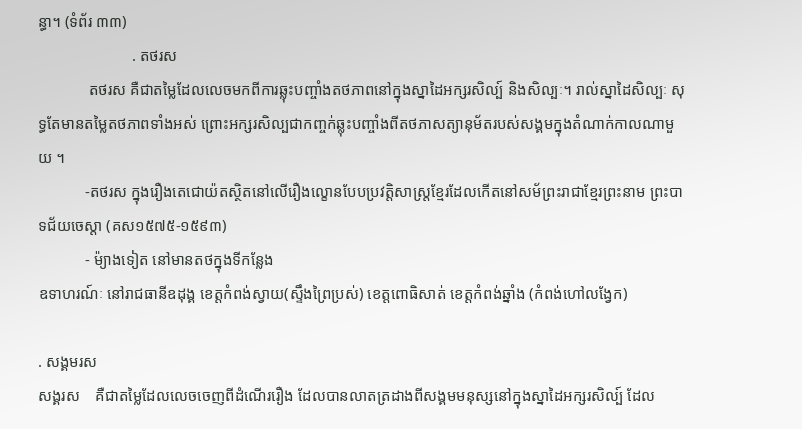ន្ធា។ (ទំព័រ ៣៣)
                        . តថរស
             តថរស គឺជាតម្លៃដែលលេចមកពីការឆ្លុះបញ្ចាំងតថភាពនៅក្នុងស្នាដៃអក្សរសិល្ប៍ និងសិល្បៈ។ រាល់ស្នាដៃសិល្បៈ សុទ្ធតែមានតម្លៃតថភាពទាំងអស់ ព្រោះអក្សរសិល្បជាកញ្ចក់ឆ្លុះបញ្ចាំងពីតថភាសត្យានុម័តរបស់សង្គមក្នុងតំណាក់កាលណាមួយ ។
            -តថរស ក្នុងរឿងតេជោយ៉តស្ថិតនៅលើរឿងល្ខោនបែបប្រវត្តិសាស្ត្រខ្មែរដែលកើតនៅសម័ព្រះរាជាខ្មែរព្រះនាម ព្រះបាទជ័យចេស្តា (គស១៥៧៥-១៥៩៣)
            - ម៉្យាងទៀត នៅមានតថក្នុងទីកន្លែង
ឧទាហរណ៍ៈ នៅរាជធានីឧដុង្គ ខេត្តកំពង់ស្វាយ(ស្ទឹងព្រៃប្រស់) ខេត្តពោធិសាត់ ខេត្តកំពង់ឆ្នាំង (កំពង់ហៅលង្វែក)

. សង្គមរស
សង្គរស    គឺជាតម្លៃដែលលេចចេញពីដំណើររឿង ដែលបានលាតត្រដាងពីសង្គមមនុស្សនៅក្នុងស្នាដៃអក្សរសិល្ប៍ ដែល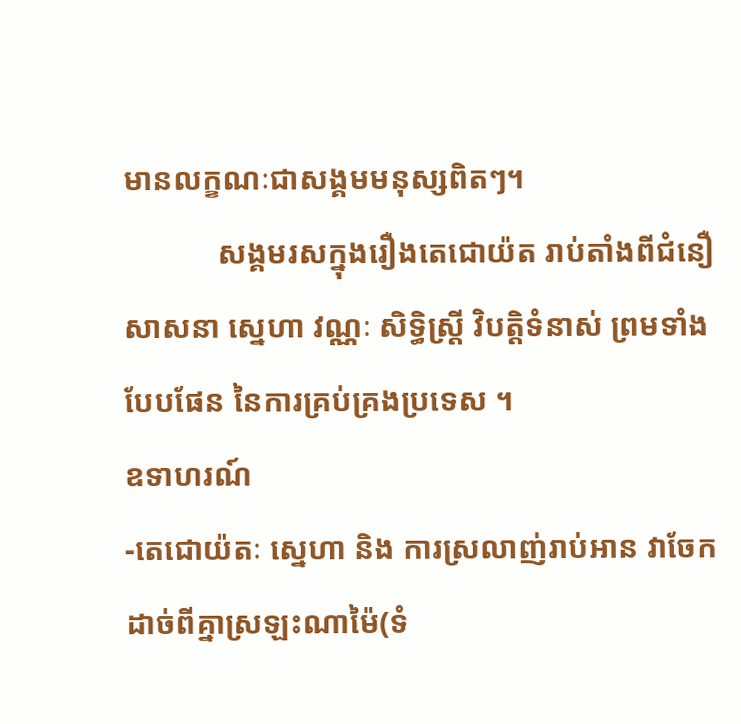មានលក្ខណៈជាសង្គមមនុស្សពិតៗ។
            សង្គមរសក្នុងរឿងតេជោយ៉ត រាប់តាំងពីជំនឿ សាសនា ស្នេហា វណ្ណៈ សិទ្ធិស្ត្រី វិបត្តិទំនាស់ ព្រមទាំងបែបផែន នៃការគ្រប់គ្រងប្រទេស ។
ឧទាហរណ៍
-តេជោយ៉តៈ ស្នេហា និង ការស្រលាញ់រាប់អាន វាចែកដាច់ពីគ្នាស្រឡះណាម៉ៃ(ទំ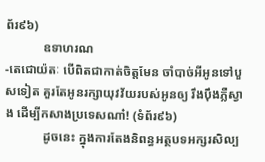ព័រ៩៦)
            ឧទាហរណ
-តេជោយ៉តៈ បើពិតជាកាត់ចិត្តមែន ចាំបាច់អីអូនទៅបួសទៀត គួរតែអូនរក្សាយុវវ័យរបស់អូនឲ្យ រឹងប៉ឹងភ្លឺស្វាង ដើម្បីកសាងប្រទេសណា៎! (ទំព័រ៩៦)
            ដូចនេះ ក្នុងការតែងនិពន្ធអត្ថបទអក្សរសិល្ប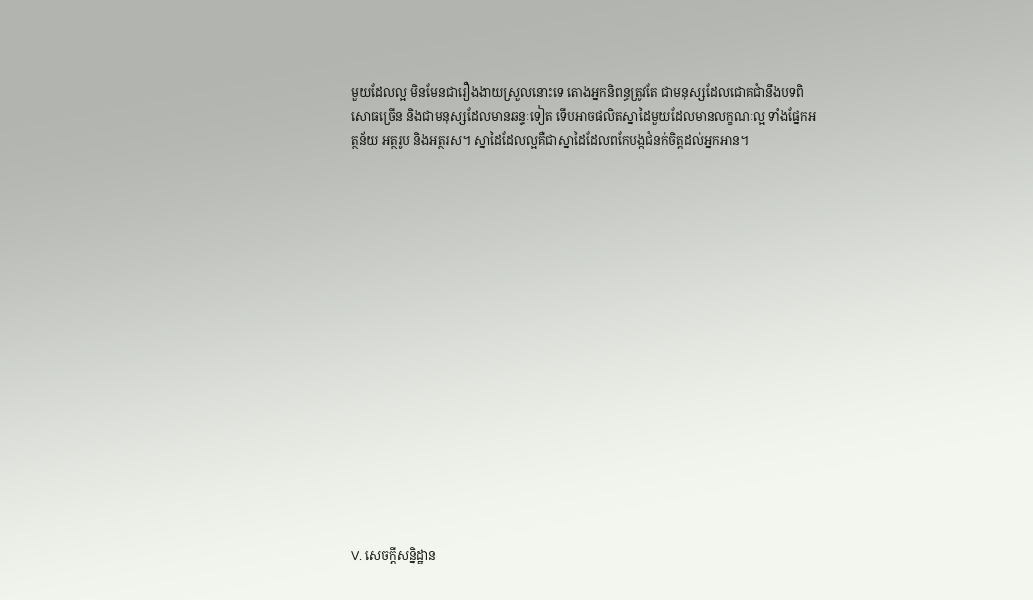មួយដែលល្អ មិនមែនជារឿងងាយស្រួលនោះទេ តោងអ្នកនិពន្ធត្រូវតែ ជាមនុស្សដែលជោគជាំនឹងបទពិសោធច្រើន និងជាមនុស្សដែលមានឆន្ទៈទៀត ទើបអាចផលិតស្នាដៃមួយដែលមានលក្ខណៈល្អ ទាំងផ្នែកអត្ថន័យ អត្ថរូប និងអត្ថរស។ ស្នាដៃដែលល្អគឺជាស្នាដៃដែលពកែបង្កជំនក់ចិត្តដល់អ្នកអាន។
















V. សេចក្តីសន្និដ្ឋាន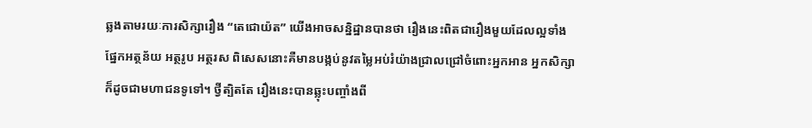ឆ្លងតាមរយៈការសិក្សារឿង “តេជោយ៉ត” យើងអាចសន្និដ្ឋានបានថា រឿងនេះពិតជារឿងមួយដែលល្អទាំង ផ្នែកអត្ថន័យ អត្ថរូប អត្ថរស ពិសេសនោះគឺមានបង្កប់នូវតម្លៃអប់រំយ៉ាងជ្រាលជ្រៅចំពោះអ្នកអាន អ្នកសិក្សា ក៏ដូចជាមហាជនទូទៅ។ ថ្វីត្បិតតែ រឿងនេះបានឆ្លុះបញ្ចាំងពី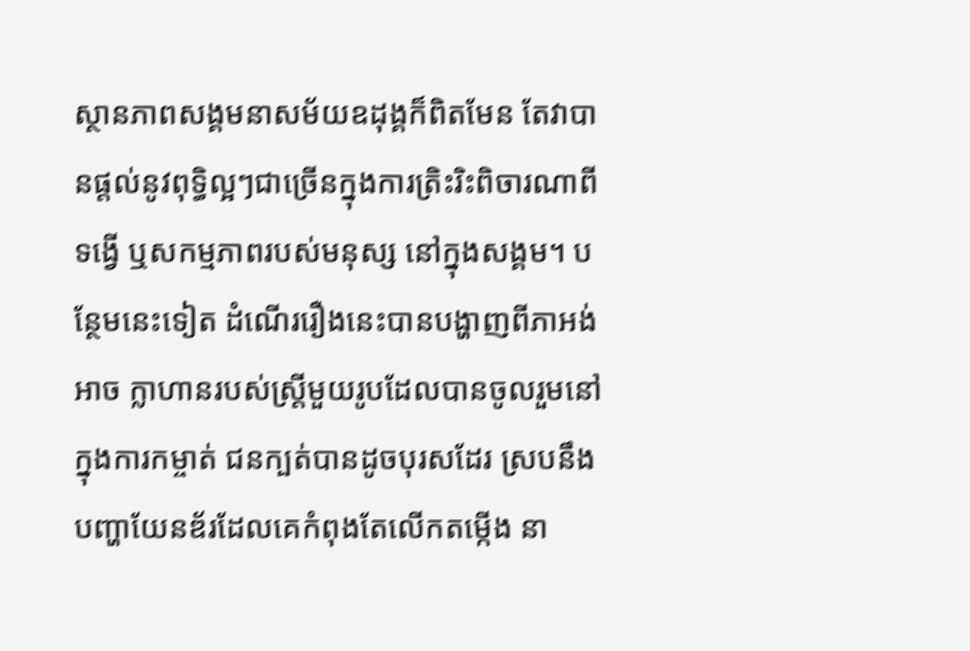ស្ថានភាពសង្គមនាសម័យឧដុង្គក៏ពិតមែន តែវាបានផ្តល់នូវពុទ្ធិល្អៗជាច្រើនក្នុងការត្រិះរិះពិចារណាពីទង្វើ ឬសកម្មភាពរបស់មនុស្ស នៅក្នុងសង្គម។ បន្ថែមនេះទៀត ដំណើររឿងនេះបានបង្ហាញពីភាអង់អាច ក្លាហានរបស់ស្ត្រីមួយរូបដែលបានចូលរួមនៅក្នុងការកម្ចាត់ ជនក្បត់បានដូចបុរសដែរ ស្របនឹងបញ្ហាយែនឌ័រដែលគេកំពុងតែលើកតម្កើង នា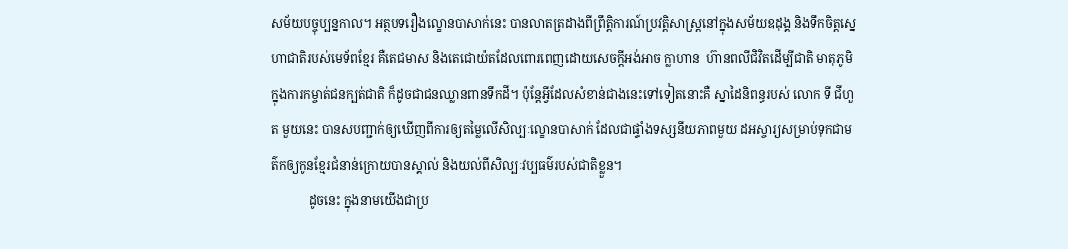សម័យបច្ចុប្បន្នកាល។ អត្ថបទរឿងល្ខោនបាសាក់នេះ បានលាតត្រដាងពីព្រឹត្តិការណ៍ប្រវត្តិសាស្ត្រនៅក្នុងសម័យឧដុង្គ និងទឹកចិត្តស្នេហាជាតិរបស់មេទ័ពខ្មែរ គឺតេជមាស និងតេជោយ៉តដែលពោរពេញដោយសេចក្តីអង់អាច ក្លាហាន  ហ៊ានពលីជិវិតដើម្បីជាតិ មាតុភូមិក្នុងការកម្ចាត់ជនក្បត់ជាតិ ក៏ដូចជាជនឈ្លានពានទឹកដី។ ប៉ុន្តែអ្វីដែលសំខាន់ជាងនេះទៅទៀតនោះគឺ ស្នាដៃនិពន្ធរបស់ លោក ទី ជីហួត មួយនេះ បានសបញ្ជាក់ឲ្យឃើញពីការឲ្យតម្លៃលើសិល្បៈល្ខោនបាសាក់ ដែលជាផ្ទាំងទស្សនីយភាពមួយ ដអស្ចារ្យសម្រាប់ទុកជាមត៌កឲ្យកូនខ្មែរជំនាន់ក្រោយបានស្គាល់ និងយល់ពីសិល្បៈវប្បធម៌របស់ជាតិខ្លួន។
            ដូចនេះ ក្នុងនាមយើងជាប្រ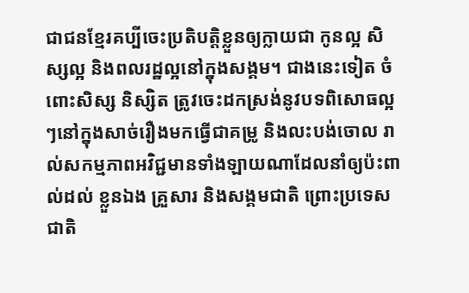ជាជនខ្មែរគប្បីចេះប្រតិបត្តិខ្លួនឲ្យក្លាយជា កូនល្អ សិស្សល្អ និងពលរដ្ឋល្អនៅក្នុងសង្គម។ ជាងនេះទៀត ចំពោះសិស្ស និស្សិត ត្រូវចេះដកស្រង់នូវបទពិសោធល្អៗនៅក្នុងសាច់រឿងមកធ្វើជាគម្រូ និងលះបង់ចោល រាល់សកម្មភាពអវិជ្ជមានទាំងឡាយណាដែលនាំឲ្យប៉ះពាល់ដល់ ខ្លួនឯង គ្រួសារ និងសង្គមជាតិ ព្រោះប្រទេសជាតិ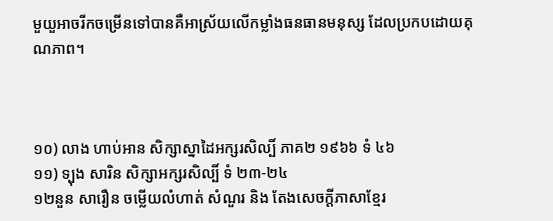មួយួអាចរីកចម្រើនទៅបានគឺអាស្រ័យលើកម្លាំងធនធានមនុស្ស ដែលប្រកបដោយគុណភាព។



១០) លាង ហាប់អាន សិក្សាស្នាដៃអក្សរសិល្បិ៍ ភាគ២ ១៩៦៦ ទំ ៤៦
១១) ទ្បុង សារិន សិក្សាអក្សរសិល្បិ៍ ទំ ២៣-២៤
១២នួន សារឿន ចម្លើយលំហាត់ សំណួរ និង តែងសេចក្តីភាសាខ្មែរ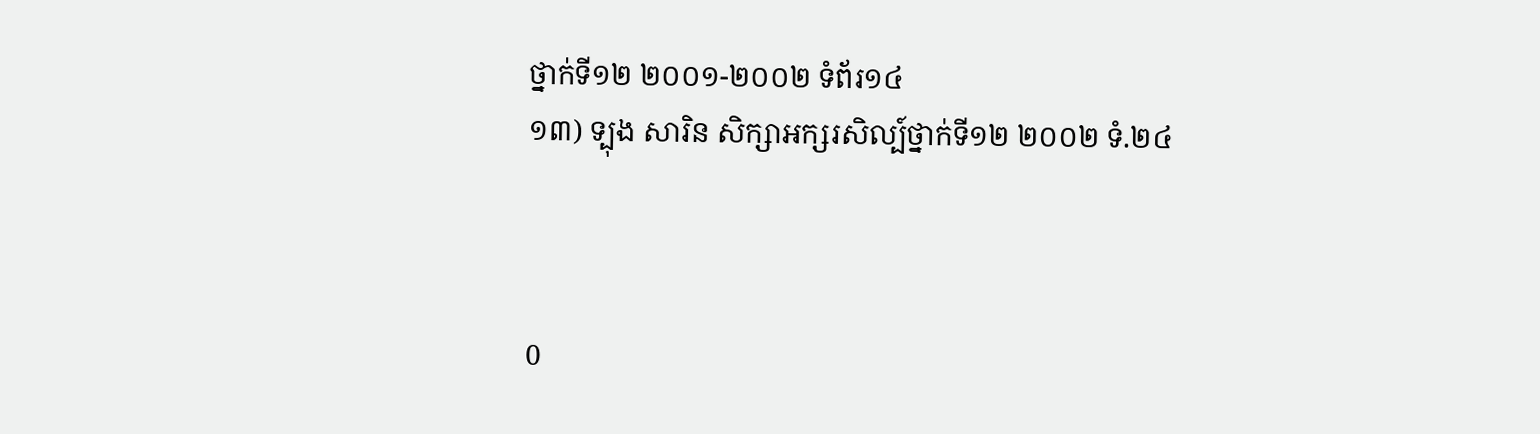ថ្នាក់ទី១២ ២០០១-២០០២ ទំព័រ១៤
១៣) ទ្បុង សារិន សិក្សាអក្សរសិល្ប៍ថ្នាក់ទី១២ ២០០២ ទំ.២៤



0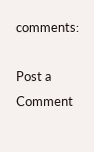comments:

Post a Comment